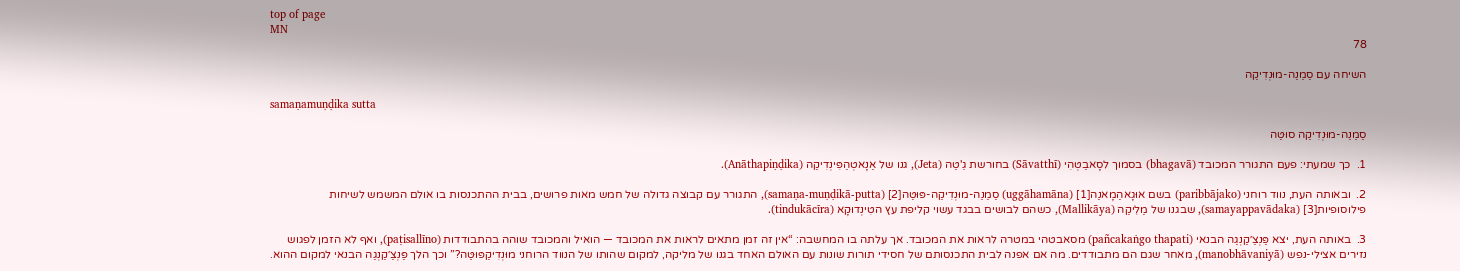top of page
MN
78

השיחה עם סַמַנַה-מוּנְדִיקַה

samaṇamuṇḍika sutta

סַמַנַה-מוּנְדִיקַה סוּטַּה

1.  כך שמעתי: פעם התגורר המכובד (bhagavā) בסמוך לסָאבַטְּהִי (Sāvatthī) בחורשת גֵ'טַה (Jeta), גנו של אַנָאטְהַפִּינְדִיקַה (Anāthapiṇḍika).

2.  ובאותה העת, נווד רוחני (paribbājako) בשם אוּגָאהַמָאנַה[1] (uggāhamāna) סַמַנַה-מוּנְדִיקַה-פּוּטַּה[2] (samaṇa-muṇḍikā-putta), התגורר עם קבוצה גדולה של חמש מאות פרושים, בבית ההתכנסות בו אולם המשמש לשיחות פילוסופיות[3] (samayappavādaka), שבגנו של מַלִיקַה (Mallikāya), כשהם לבושים בבגד עשוי קליפת עץ הטִינְדוּקָא (tindukācīra).

3.  באותה העת, יצא פַּנְצַ׳קַנְגַה הבנאי (pañcakaṅgo thapati) מסאבטהי במטרה לראות את המכובד. אך עלתה בו המחשבה: “אין זה זמן מתאים לראות את המכובד — הואיל והמכובד שוהה בהתבודדות (paṭisallīno), ואף לא הזמן לפגוש נזירים אצילי-נפש (manobhāvaniyā), מאחר שגם הם מתבודדים. מה אם אפנה לבית התכנסותם של חסידי תורות שונות עם האולם האחד בגנו של מליקה, למקום שהותו של הנווד הרוחני מוּנְדִיקַפּוּטַּה?” וכך הלך פַּנְצַ׳קַנְגַה הבנאי למקום ההוא.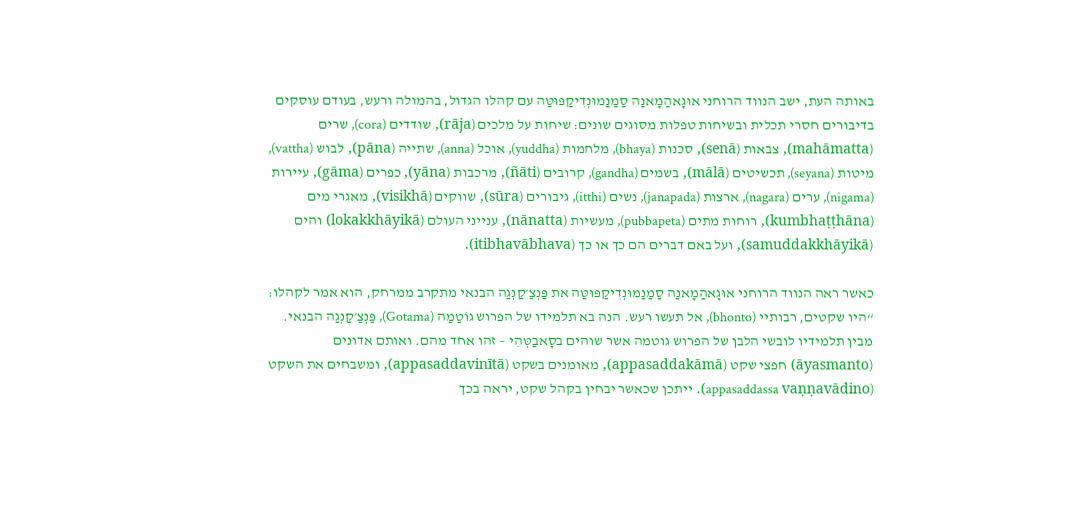באותה העת, ישב הנווד הרוחני אוּגָאהַמָאנַה סַמַנַמוּנְדִיקַפּוּטַּה עם קהלו הגדול, בהמולה ורעש, בעודם עוסקים בדיבורים חסרי תכלית ובשיחות טפלות מסוגים שונים: שיחות על מלכים (rāja), שודדים (cora), שרים (mahāmatta), צבאות (senā), סכנות (bhaya), מלחמות (yuddha), אוכל (anna), שתייה (pāna), לבוש (vattha), מיטות (seyana), תכשיטים (mālā), בשמים (gandha), קרובים (ñāti), מרכבות (yāna), כפרים (gāma), עיירות (nigama), ערים (nagara), ארצות (janapada), נשים (itthi), גיבורים (sūra), שווקים (visikhā), מאגרי מים (kumbhaṭṭhāna), רוחות מתים (pubbapeta), מעשיות (nānatta), ענייני העולם (lokakkhāyikā) והים (samuddakkhāyikā), ועל באם דברים הם כך או כך (itibhavābhava).

כאשר ראה הנווד הרוחני אוּגָאהַמָאנַה סַמַנַמוּנְדִיקַפּוּטַּה את פַּנְצַ׳קַנְגַה הבנאי מתקרב ממרחק, הוא אמר לקהלו: “היו שקטים, רבותיי (bhonto), אל תעשו רעש. הנה בא תלמידו של הפרוש גוֹטַמַה (Gotama), פַּנְצַ׳קַנְגַה הבנאי. מבין תלמידיו לובשי הלבן של הפרוש גוטמה אשר שוהים בסָאבַטְּהִי – זהו אחד מהם. ואותם אדונים (āyasmanto) חפצי שקט (appasaddakāmā), מאומנים בשקט (appasaddavinītā), ומשבחים את השקט (appasaddassa vaṇṇavādino). ייתכן שכאשר יבחין בקהל שקט, יראה בכך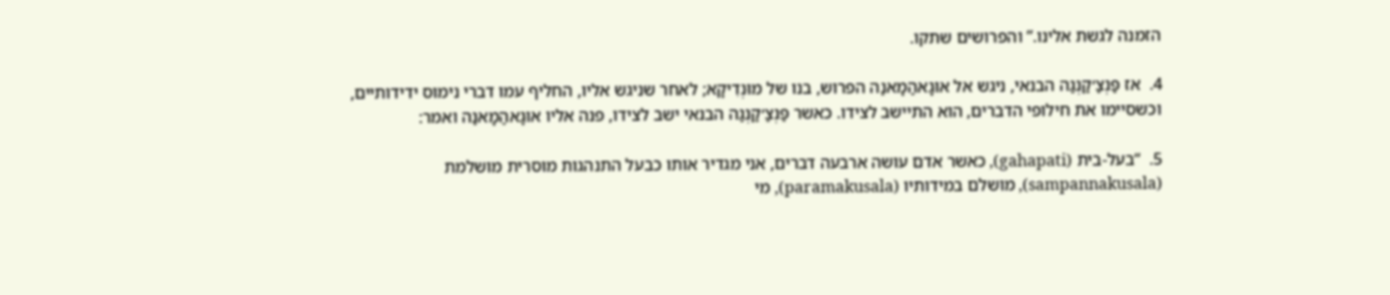הזמנה לגשת אלינו.” והפרושים שתקו.

4.  אז פַּנְצַ׳קַנְגַה הבנאי, ניגש אל אוּגָאהַמָאנַה הפרוש, בנו של מוּנְדִיקָא; לאחר שניגש אליו, החליף עמו דברי נימוס ידידותיים, וכשסיימו את חילופי הדברים, הוא התיישב לצידו. כאשר פַּנְצַ׳קַנְגַה הבנאי ישב לצידו, פנה אליו אוּגָאהַמָאנַה ואמר:

5.  “בעל-בית (gahapati), כאשר אדם עושה ארבעה דברים, אני מגדיר אותו כבעל התנהגות מוסרית מושלמת (sampannakusala), מושלם במידותיו (paramakusala), מי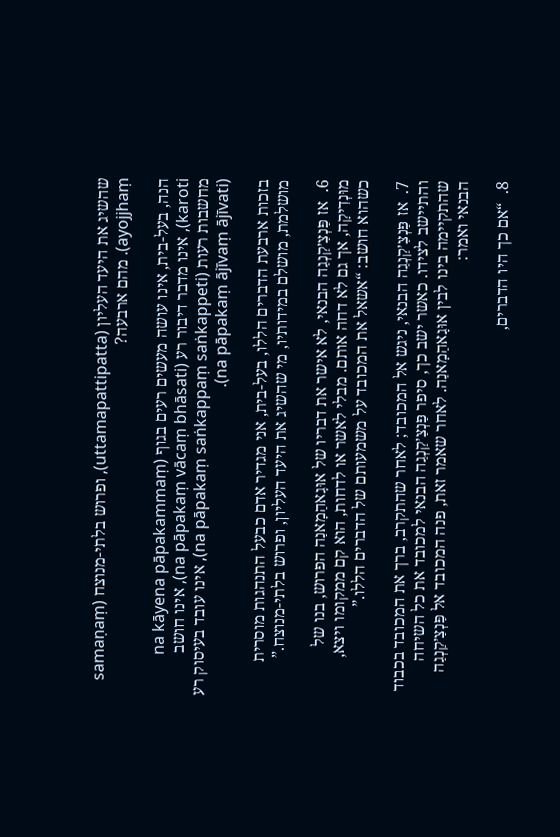שהשיג את היעד העליון (uttamapattipatta), ופרוש בלתי-מנוצח (samaṇaṃ ayojjhaṃ). מהם ארבעה?

הנה, בעל-בית, אינו עושה מעשים רעים בגוף (na kāyena pāpakammaṃ karoti), אינו מדבר דיבור רע (na pāpakaṃ vācaṃ bhāsati), אינו חושב מחשבות רעות (na pāpakaṃ saṅkappaṃ saṅkappeti), אינו עובד בעיסוק רע (na pāpakaṃ ājīvaṃ ājīvati).

בזכות ארבעת הדברים הללו, בעל-בית, אני מגדיר אדם כבעל התנהגות מוסרית מושלמת, מושלם במידותיו, מי שהשיג את היעד העליון, ופרוש בלתי-מנוצח.”

6.  אז פַּנְצַ׳קַנְגַה הבנאי, לא אישר את דבריו של אוּגָאהַמָאנַה הפרוש, בנו של מוּנְדִיקָה, אך גם לא דחה אותם. מבלי לאשר או לדחות, הוא קם ממקומו ויצא, כשהוא חושב: “אשאל את המכובד על משמעותם של הדברים הללו.”

7.  אז פַּנְצַ׳קַנְגַה הבנאי, ניגש אל המכובד; לאחר שהתקרב, ברך את המכובד בכבוד והתיישב לצידו. כאשר ישב כך, סיפר פַּנְצַ׳קַנְגַה הבנאי למכובד את כל השיחה שהתקיימה בינו לבין אוּגָאהַמָאנַה. לאחר שאמר זאת, פנה המכובד אל פַּנְצַ׳קַנְגַה הבנאי ואמר:

8.  “אם כך היו הדברים,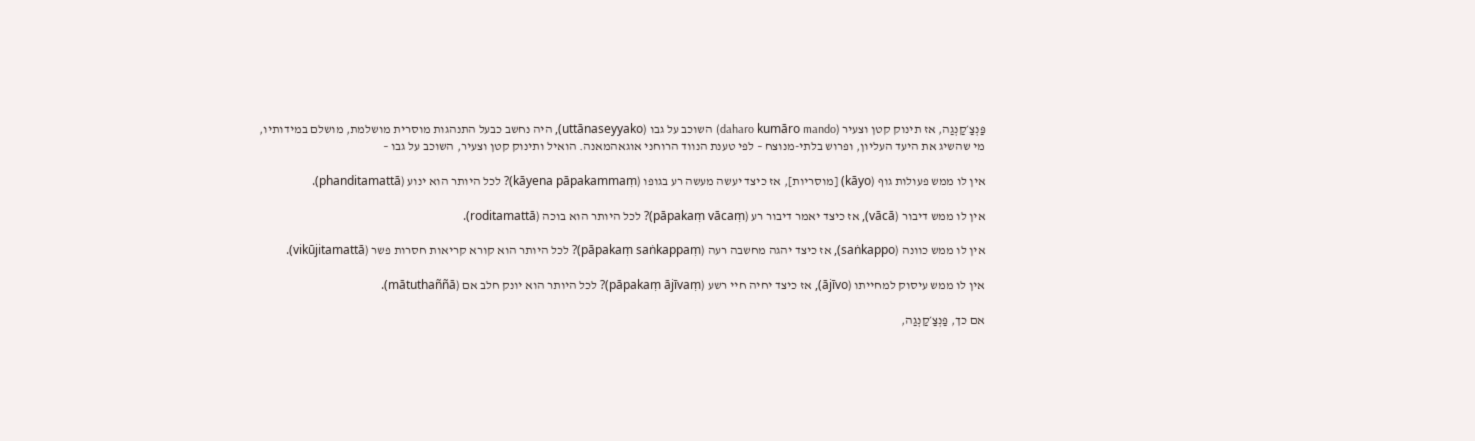פַּנְצַ׳קַנְגַה, אז תינוק קטן וצעיר (daharo kumāro mando) השוכב על גבו (uttānaseyyako), היה נחשב כבעל התנהגות מוסרית מושלמת, מושלם במידותיו, מי שהשיג את היעד העליון, ופרוש בלתי-מנוצח – לפי טענת הנווד הרוחני אוגאהמאנה. הואיל ותינוק קטן וצעיר, השוכב על גבו –

אין לו ממש פעולות גוף (kāyo) [מוסריות], אז כיצד יעשה מעשה רע בגופו (kāyena pāpakammaṃ)? לכל היותר הוא ינוע (phanditamattā).

אין לו ממש דיבור (vācā), אז כיצד יאמר דיבור רע (pāpakaṃ vācaṃ)? לכל היותר הוא בוכה (roditamattā).

אין לו ממש כוונה (saṅkappo), אז כיצד יהגה מחשבה רעה (pāpakaṃ saṅkappaṃ)? לכל היותר הוא קורא קריאות חסרות פשר (vikūjitamattā).

אין לו ממש עיסוק למחייתו (ājīvo), אז כיצד יחיה חיי רשע (pāpakaṃ ājīvaṃ)? לכל היותר הוא יונק חלב אם (mātuthaññā).

אם כך, פַּנְצַ׳קַנְגַה,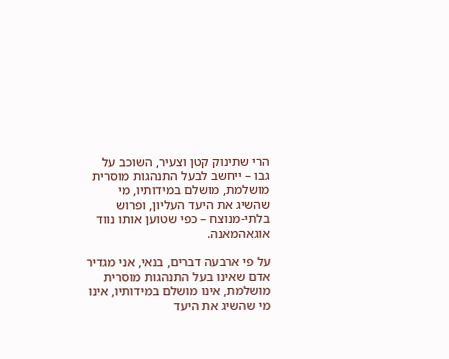הרי שתינוק קטן וצעיר, השוכב על גבו – ייחשב לבעל התנהגות מוסרית מושלמת, מושלם במידותיו, מי שהשיג את היעד העליון, ופרוש בלתי-מנוצח – כפי שטוען אותו נווד אוגאהמאנה.

על פי ארבעה דברים, בנאי, אני מגדיר אדם שאינו בעל התנהגות מוסרית מושלמת, אינו מושלם במידותיו, אינו מי שהשיג את היעד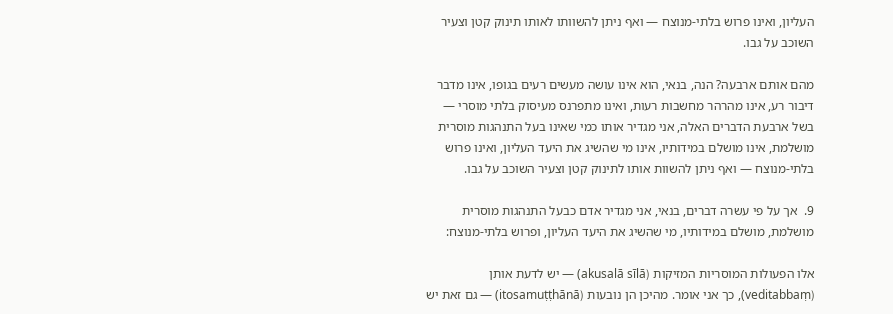העליון, ואינו פרוש בלתי-מנוצח — ואף ניתן להשוותו לאותו תינוק קטן וצעיר השוכב על גבו.

מהם אותם ארבעה? הנה, בנאי, הוא אינו עושה מעשים רעים בגופו, אינו מדבר דיבור רע, אינו מהרהר מחשבות רעות, ואינו מתפרנס מעיסוק בלתי מוסרי — בשל ארבעת הדברים האלה, אני מגדיר אותו כמי שאינו בעל התנהגות מוסרית מושלמת, אינו מושלם במידותיו, אינו מי שהשיג את היעד העליון, ואינו פרוש בלתי-מנוצח — ואף ניתן להשוות אותו לתינוק קטן וצעיר השוכב על גבו.

9.  אך על פי עשרה דברים, בנאי, אני מגדיר אדם כבעל התנהגות מוסרית מושלמת, מושלם במידותיו, מי שהשיג את היעד העליון, ופרוש בלתי-מנוצח:

אלו הפעולות המוסריות המזיקות (akusalā sīlā) — יש לדעת אותן (veditabbaṃ), כך אני אומר. מהיכן הן נובעות (itosamuṭṭhānā) — גם זאת יש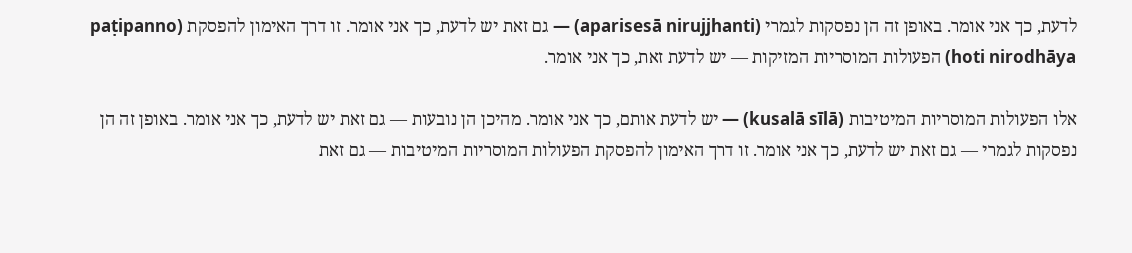לדעת, כך אני אומר. באופן זה הן נפסקות לגמרי (aparisesā nirujjhanti) — גם זאת יש לדעת, כך אני אומר. זו דרך האימון להפסקת (paṭipanno hoti nirodhāya) הפעולות המוסריות המזיקות — יש לדעת זאת, כך אני אומר.

אלו הפעולות המוסריות המיטיבות (kusalā sīlā) — יש לדעת אותם, כך אני אומר. מהיכן הן נובעות — גם זאת יש לדעת, כך אני אומר. באופן זה הן נפסקות לגמרי — גם זאת יש לדעת, כך אני אומר. זו דרך האימון להפסקת הפעולות המוסריות המיטיבות — גם זאת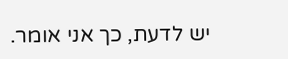יש לדעת, כך אני אומר.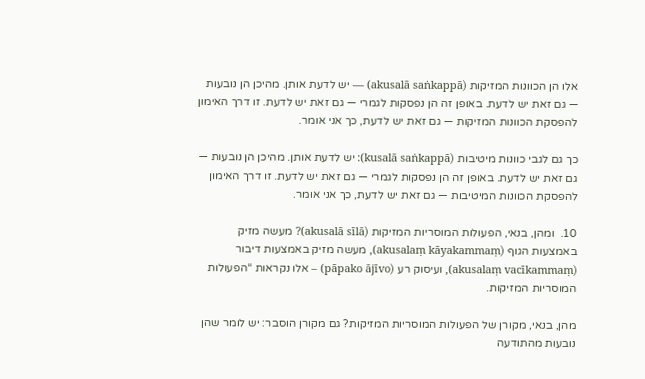אלו הן הכוונות המזיקות (akusalā saṅkappā) — יש לדעת אותן. מהיכן הן נובעות — גם זאת יש לדעת. באופן זה הן נפסקות לגמרי — גם זאת יש לדעת. זו דרך האימון להפסקת הכוונות המזיקות — גם זאת יש לדעת, כך אני אומר.

כך גם לגבי כוונות מיטיבות (kusalā saṅkappā): יש לדעת אותן. מהיכן הן נובעות — גם זאת יש לדעת. באופן זה הן נפסקות לגמרי — גם זאת יש לדעת. זו דרך האימון להפסקת הכוונות המיטיבות — גם זאת יש לדעת, כך אני אומר.

10.  ומהן, בנאי, הפעולות המוסריות המזיקות (akusalā sīlā)? מעשה מזיק באמצעות הגוף (akusalaṃ kāyakammaṃ), מעשה מזיק באמצעות דיבור (akusalaṃ vacīkammaṃ), ועיסוק רע (pāpako ājīvo) – אלו נקראות “הפעולות המוסריות המזיקות.

מהן, בנאי, מקורן של הפעולות המוסריות המזיקות? גם מקורן הוסבר: יש לומר שהן נובעות מהתודעה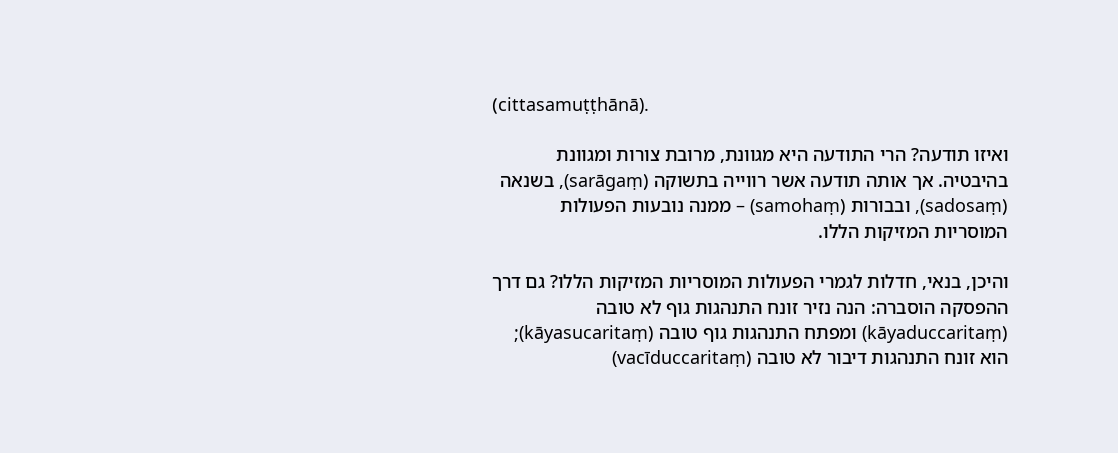(cittasamuṭṭhānā).

ואיזו תודעה? הרי התודעה היא מגוונת, מרובת צורות ומגוונת בהיבטיה. אך אותה תודעה אשר רווייה בתשוקה (sarāgaṃ), בשנאה (sadosaṃ), ובבורות (samohaṃ) – ממנה נובעות הפעולות המוסריות המזיקות הללו.

והיכן, בנאי, חדלות לגמרי הפעולות המוסריות המזיקות הללו? גם דרך ההפסקה הוסברה: הנה נזיר זונח התנהגות גוף לא טובה (kāyaduccaritaṃ) ומפתח התנהגות גוף טובה (kāyasucaritaṃ); הוא זונח התנהגות דיבור לא טובה (vacīduccaritaṃ)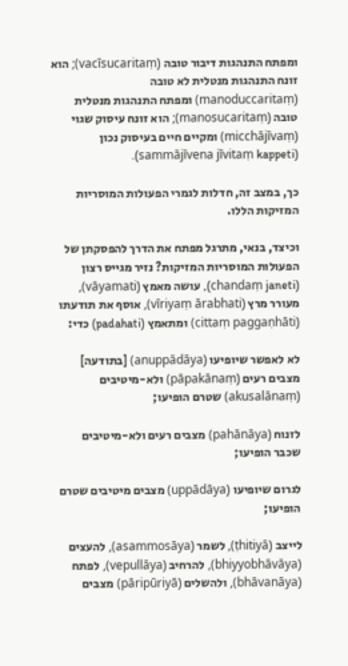ומפתח התנהגות דיבור טובה (vacīsucaritaṃ); הוא זונח התנהגות מנטלית לא טובה (manoduccaritaṃ) ומפתח התנהגות מנטלית טובה (manosucaritaṃ); הוא זונח עיסוק שגוי (micchājīvaṃ) ומקיים חיים בעיסוק נכון (sammājīvena jīvitaṃ kappeti).

כך, במצב זה, חדלות לגמרי הפעולות המוסריות המזיקות הללו.

וכיצד, בנאי, מתרגל מפתח את הדרך להפסקתן של הפעולות המוסריות המזיקות? נזיר מגייס רצון (chandaṃ janeti), עושה מאמץ (vāyamati), מעורר מרץ (vīriyaṃ ārabhati), אוסף את תודעתו (cittaṃ paggaṇhāti) ומתאמץ (padahati) כדי:

לא לאפשר שיופיעו (anuppādāya) [בתודעה] מצבים רעים (pāpakānaṃ) ולא-מיטיבים (akusalānaṃ) שטרם הופיעו;

לזנוח (pahānāya) מצבים רעים ולא-מיטיבים שכבר הופיעו;

לגרום שיופיעו (uppādāya) מצבים מיטיבים שטרם הופיעו;

לייצב (ṭhitiyā), לשמר (asammosāya), להעצים (bhiyyobhāvāya), להרחיב (vepullāya), לפתח (bhāvanāya), ולהשלים (pāripūriyā) מצבים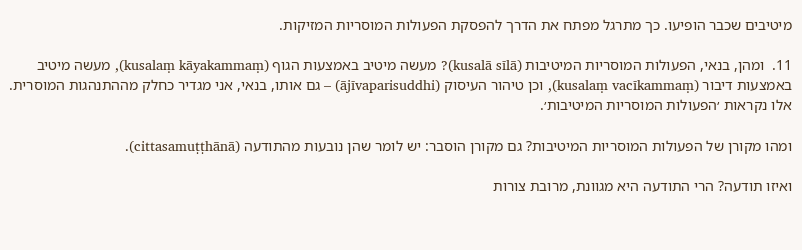מיטיבים שכבר הופיעו. כך מתרגל מפתח את הדרך להפסקת הפעולות המוסריות המזיקות.

11.  ומהן, בנאי, הפעולות המוסריות המיטיבות (kusalā sīlā)? מעשה מיטיב באמצעות הגוף (kusalaṃ kāyakammaṃ), מעשה מיטיב באמצעות דיבור (kusalaṃ vacīkammaṃ), וכן טיהור העיסוק (ājīvaparisuddhi) – גם אותו, בנאי, אני מגדיר כחלק מההתנהגות המוסרית. אלו נקראות ׳הפעולות המוסריות המיטיבות׳.

ומהו מקורן של הפעולות המוסריות המיטיבות? גם מקורן הוסבר: יש לומר שהן נובעות מהתודעה (cittasamuṭṭhānā).

ואיזו תודעה? הרי התודעה היא מגוונת, מרובת צורות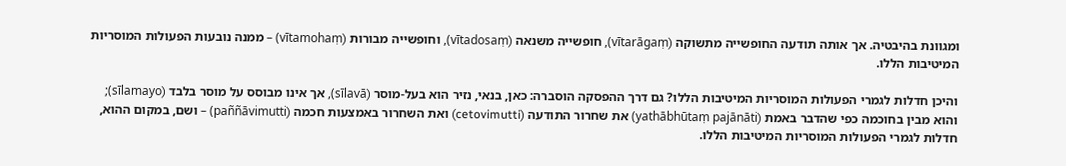ומגוונת בהיבטיה. אך אותה תודעה החופשייה מתשוקה (vītarāgaṃ), חופשייה משנאה (vītadosaṃ), וחופשייה מבורות (vītamohaṃ) – ממנה נובעות הפעולות המוסריות המיטיבות הללו.

והיכן חדלות לגמרי הפעולות המוסריות המיטיבות הללו? גם דרך ההפסקה הוסברה: כאן, בנאי, נזיר הוא בעל-מוסר (sīlavā), אך אינו מבוסס על מוסר בלבד (sīlamayo); והוא מבין בחוכמה כפי שהדבר באמת (yathābhūtaṃ pajānāti) את שחרור התודעה (cetovimutti) ואת השחרור באמצעות חכמה (paññāvimutti) – ושם, במקום ההוא, חדלות לגמרי הפעולות המוסריות המיטיבות הללו.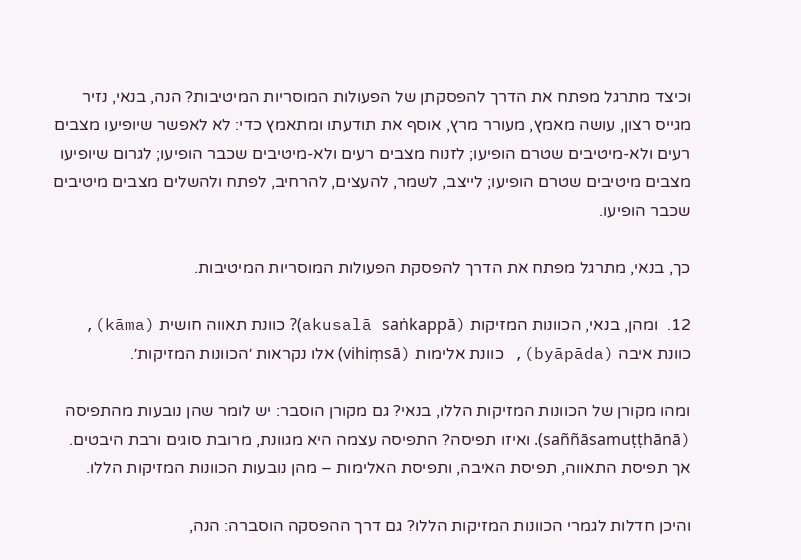וכיצד מתרגל מפתח את הדרך להפסקתן של הפעולות המוסריות המיטיבות? הנה, בנאי, נזיר מגייס רצון, עושה מאמץ, מעורר מרץ, אוסף את תודעתו ומתאמץ כדי: לא לאפשר שיופיעו מצבים רעים ולא-מיטיבים שטרם הופיעו; לזנוח מצבים רעים ולא-מיטיבים שכבר הופיעו; לגרום שיופיעו מצבים מיטיבים שטרם הופיעו; לייצב, לשמר, להעצים, להרחיב, לפתח ולהשלים מצבים מיטיבים שכבר הופיעו.

כך, בנאי, מתרגל מפתח את הדרך להפסקת הפעולות המוסריות המיטיבות.

12.  ומהן, בנאי, הכוונות המזיקות (akusalā saṅkappā)? כוונת תאווה חושית (kāma), כוונת איבה (byāpāda), כוונת אלימות (vihiṃsā) אלו נקראות ׳הכוונות המזיקות׳.

ומהו מקורן של הכוונות המזיקות הללו, בנאי? גם מקורן הוסבר: יש לומר שהן נובעות מהתפיסה (saññāsamuṭṭhānā). ואיזו תפיסה? התפיסה עצמה היא מגוונת, מרובת סוגים ורבת היבטים. אך תפיסת התאווה, תפיסת האיבה, ותפיסת האלימות – מהן נובעות הכוונות המזיקות הללו.

והיכן חדלות לגמרי הכוונות המזיקות הללו? גם דרך ההפסקה הוסברה: הנה,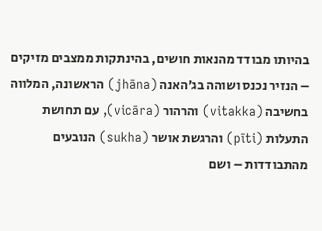בהיותו מבודד מהנאות חושים, בהינתקות ממצבים מזיקים – הנזיר נכנס ושוהה בג׳האנה (jhāna) הראשונה, המלווה בחשיבה (vitakka) והרהור (vicāra), עם תחושת התעלות (pīti) והרגשת אושר (sukha) הנובעים מהתבודדות – ושם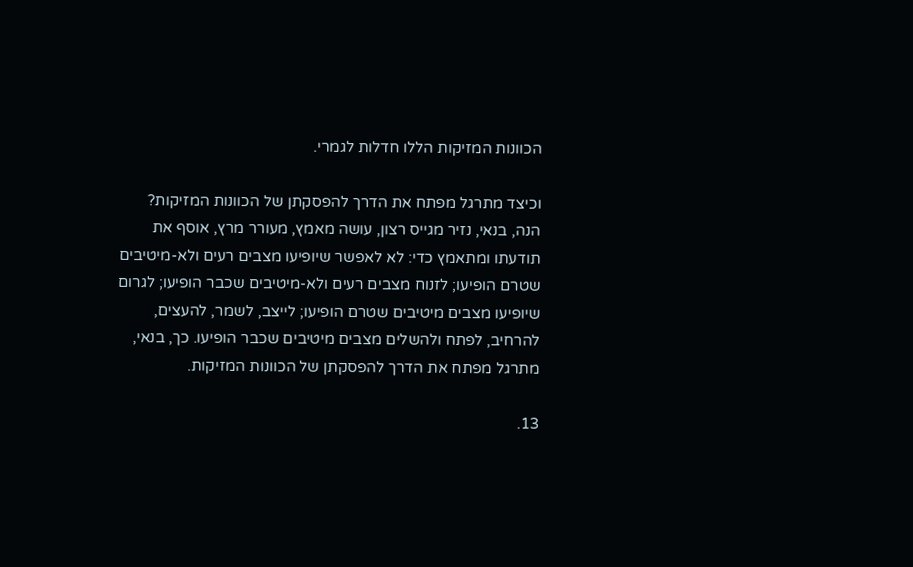הכוונות המזיקות הללו חדלות לגמרי.

וכיצד מתרגל מפתח את הדרך להפסקתן של הכוונות המזיקות? הנה, בנאי, נזיר מגייס רצון, עושה מאמץ, מעורר מרץ, אוסף את תודעתו ומתאמץ כדי: לא לאפשר שיופיעו מצבים רעים ולא-מיטיבים שטרם הופיעו; לזנוח מצבים רעים ולא-מיטיבים שכבר הופיעו; לגרום שיופיעו מצבים מיטיבים שטרם הופיעו; לייצב, לשמר, להעצים, להרחיב, לפתח ולהשלים מצבים מיטיבים שכבר הופיעו. כך, בנאי, מתרגל מפתח את הדרך להפסקתן של הכוונות המזיקות.

13.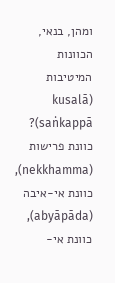ומהן, בנאי, הכוונות המיטיבות (kusalā saṅkappā)? כוונת פרישות (nekkhamma), כוונת אי-איבה (abyāpāda), כוונת אי-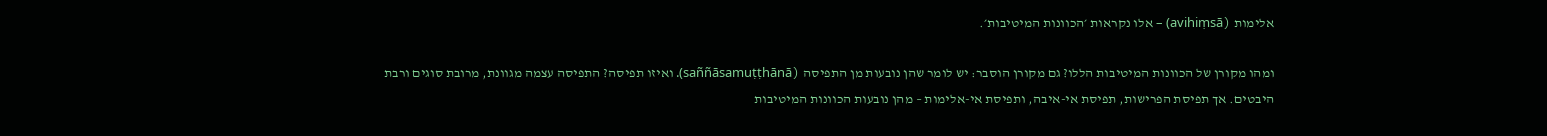אלימות (avihiṃsā) – אלו נקראות ׳הכוונות המיטיבות׳.

ומהו מקורן של הכוונות המיטיבות הללו? גם מקורן הוסבר: יש לומר שהן נובעות מן התפיסה (saññāsamuṭṭhānā). ואיזו תפיסה? התפיסה עצמה מגוונת, מרובת סוגים ורבת היבטים. אך תפיסת הפרישות, תפיסת אי-איבה, ותפיסת אי-אלימות – מהן נובעות הכוונות המיטיבות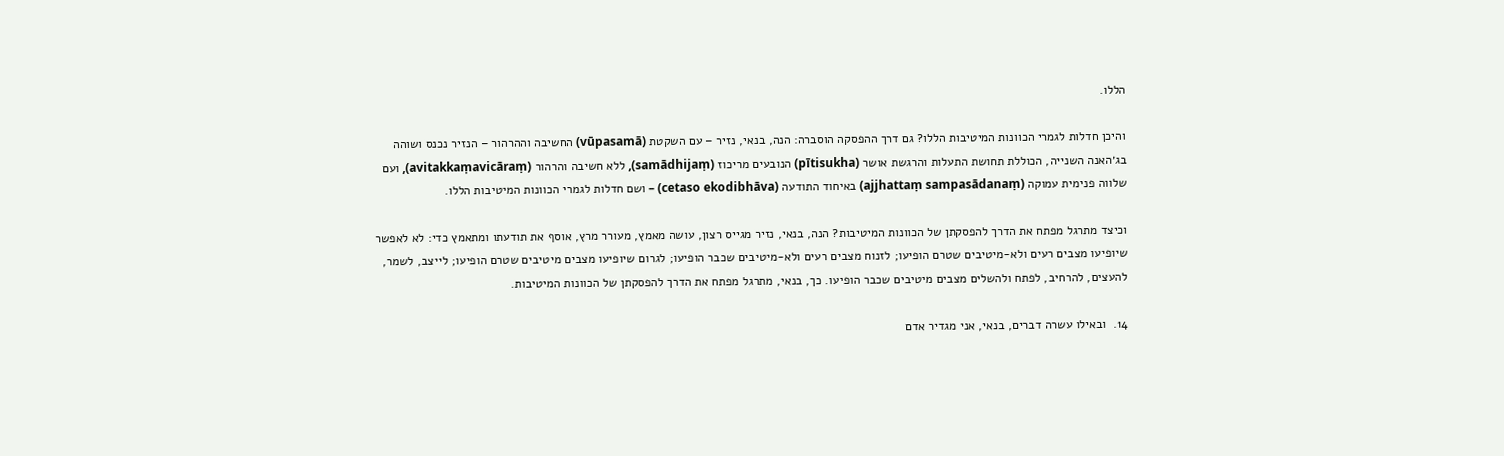הללו.

והיכן חדלות לגמרי הכוונות המיטיבות הללו? גם דרך ההפסקה הוסברה: הנה, בנאי, נזיר – עם השקטת (vūpasamā) החשיבה וההרהור – הנזיר נכנס ושוהה בג׳האנה השנייה, הכוללת תחושת התעלות והרגשת אושר (pītisukha) הנובעים מריכוז (samādhijaṃ), ללא חשיבה והרהור (avitakkaṃavicāraṃ), ועם שלווה פנימית עמוקה (ajjhattaṃ sampasādanaṃ) באיחוד התודעה (cetaso ekodibhāva) – ושם חדלות לגמרי הכוונות המיטיבות הללו.

וכיצד מתרגל מפתח את הדרך להפסקתן של הכוונות המיטיבות? הנה, בנאי, נזיר מגייס רצון, עושה מאמץ, מעורר מרץ, אוסף את תודעתו ומתאמץ כדי: לא לאפשר שיופיעו מצבים רעים ולא-מיטיבים שטרם הופיעו; לזנוח מצבים רעים ולא-מיטיבים שכבר הופיעו; לגרום שיופיעו מצבים מיטיבים שטרם הופיעו; לייצב, לשמר, להעצים, להרחיב, לפתח ולהשלים מצבים מיטיבים שכבר הופיעו. כך, בנאי, מתרגל מפתח את הדרך להפסקתן של הכוונות המיטיבות.

14.  ובאילו עשרה דברים, בנאי, אני מגדיר אדם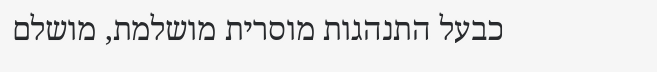כבעל התנהגות מוסרית מושלמת, מושלם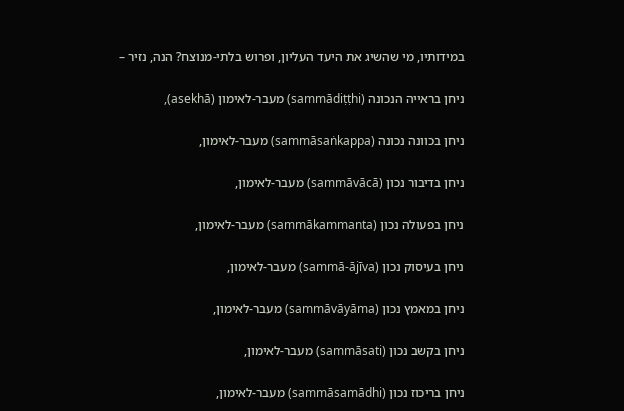במידותיו, מי שהשיג את היעד העליון, ופרוש בלתי-מנוצח? הנה, נזיר –

ניחן בראייה הנכונה (sammādiṭṭhi) מעבר-לאימון (asekhā),

ניחן בכוונה נכונה (sammāsaṅkappa) מעבר-לאימון,

ניחן בדיבור נכון (sammāvācā) מעבר-לאימון,

ניחן בפעולה נכון (sammākammanta) מעבר-לאימון,

ניחן בעיסוק נכון (sammā-ājīva) מעבר-לאימון,

ניחן במאמץ נכון (sammāvāyāma) מעבר-לאימון,

ניחן בקשב נכון (sammāsati) מעבר-לאימון,

ניחן בריכוז נכון (sammāsamādhi) מעבר-לאימון,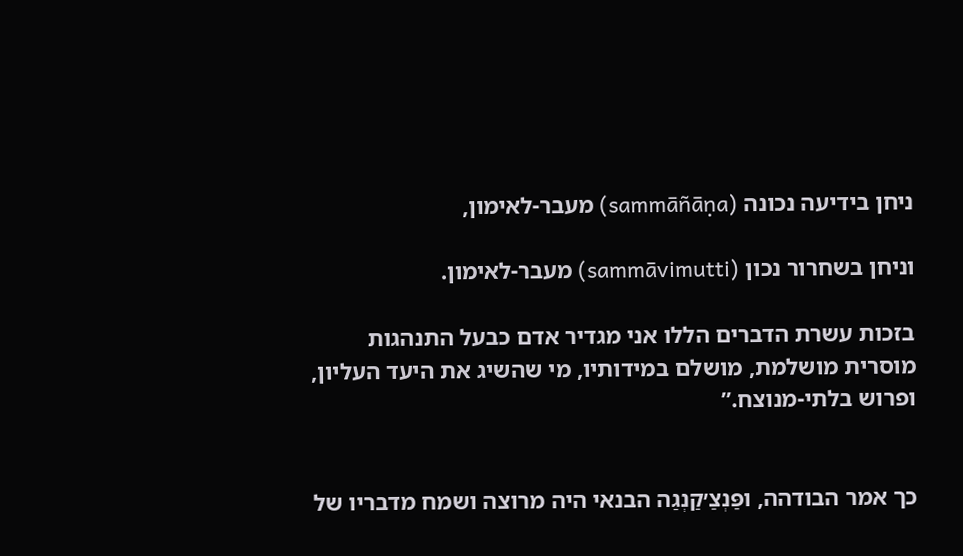ניחן בידיעה נכונה (sammāñāṇa) מעבר-לאימון,

וניחן בשחרור נכון (sammāvimutti) מעבר-לאימון.

בזכות עשרת הדברים הללו אני מגדיר אדם כבעל התנהגות מוסרית מושלמת, מושלם במידותיו, מי שהשיג את היעד העליון, ופרוש בלתי-מנוצח.”


כך אמר הבודהה, ופַּנְצַ׳קַנְגַה הבנאי היה מרוצה ושמח מדבריו של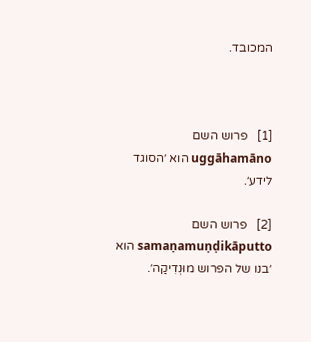המכובד.



[1]   פרוש השם uggāhamāno הוא ׳הסוגד לידע׳.

[2]   פרוש השם samaṇamuṇḍikāputto הוא ׳בנו של הפרוש מוּנְדִיקַה׳.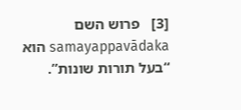[3]   פרוש השם samayappavādaka הוא “בעל תורות שונות”.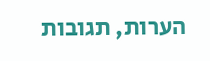הערות, תגובות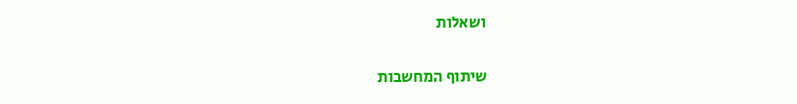ושאלות

שיתוף המחשבות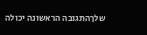שלךהתגובה הראשונה יכולה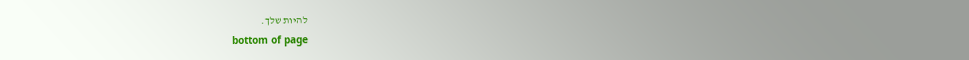להיות שלך.
bottom of page